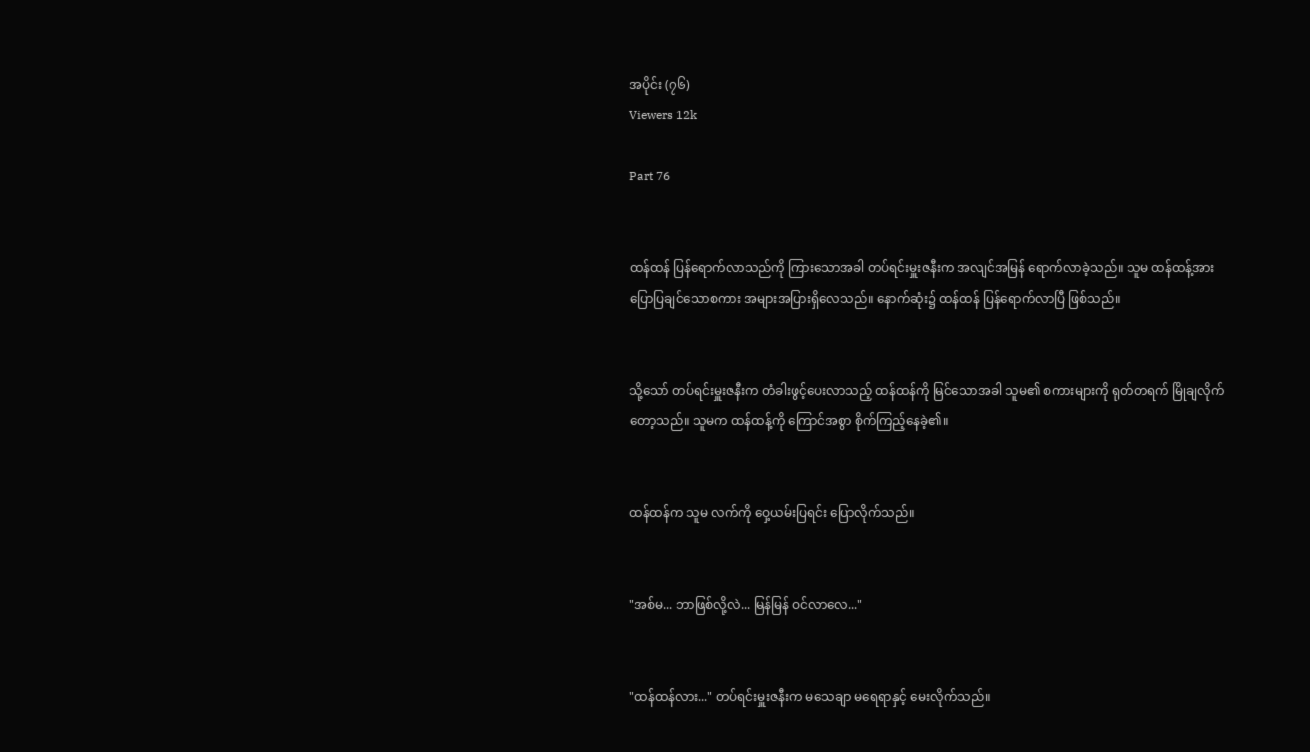အပိုင်း (၇၆)
Viewers 12k

Part 76


ထန်ထန် ပြန်ရောက်လာသည်ကို ကြားသောအခါ တပ်ရင်းမှူးဇနီးက အလျင်အမြန် ရောက်လာခဲ့သည်။ သူမ ထန်ထန့်အား ပြောပြချင်သောစကား အများအပြားရှိလေသည်။ နောက်ဆုံး၌ ထန်ထန် ပြန်ရောက်လာပြီ ဖြစ်သည်။


သို့သော် တပ်ရင်းမှူးဇနီးက တံခါးဖွင့်ပေးလာသည့် ထန်ထန်ကို မြင်သောအခါ သူမ၏ စကားများကို ရုတ်တရက် မြိုချလိုက်တော့သည်။ သူမက ထန်ထန့်ကို ကြောင်အစွာ စိုက်ကြည့်နေခဲ့၏။


ထန်ထန်က သူမ လက်ကို ဝှေ့ယမ်းပြရင်း ပြောလိုက်သည်။


"အစ်မ... ဘာဖြစ်လို့လဲ... မြန်မြန် ဝင်လာလေ..."


"ထန်ထန်လား..." တပ်ရင်းမှူးဇနီးက မသေချာ မရေရာနှင့် မေးလိုက်သည်။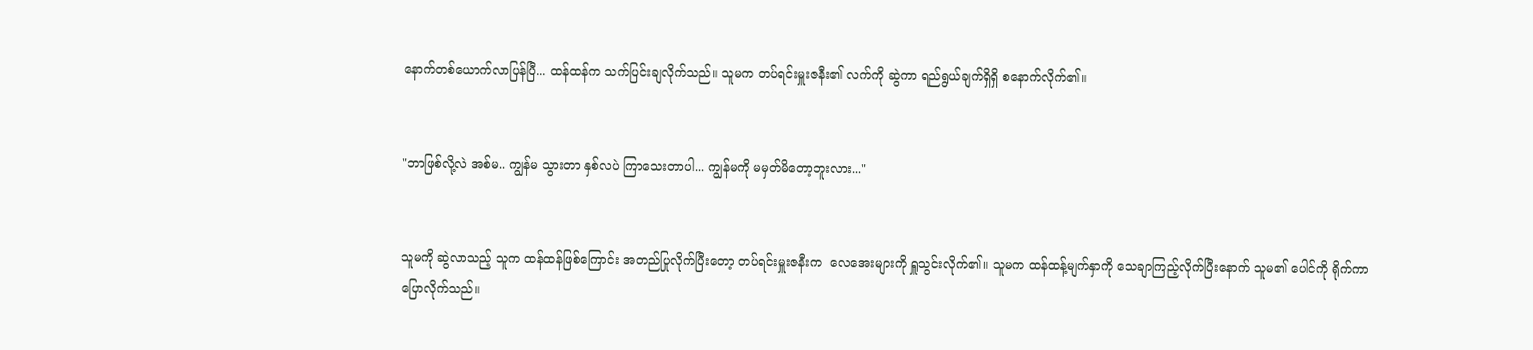နောက်တစ်ယောက်လာပြန်ပြီ... ထန်ထန်က သက်ပြင်းချလိုက်သည်။ သူမက တပ်ရင်းမှူးဇနီး၏ လက်ကို ဆွဲကာ ရည်ရွယ်ချက်ရှိရှိ စနောက်လိုက်၏။


"ဘာဖြစ်လို့လဲ အစ်မ.. ကျွန်မ သွားတာ နှစ်လပဲ ကြာသေးတာပါ... ကျွန်မကို မမှတ်မိတော့ဘူးလား..."


သူမကို ဆွဲလာသည့် သူက ထန်ထန်ဖြစ်ကြောင်း အတည်ပြုလိုက်ပြီးတော့ တပ်ရင်းမှူးဇနီးက  လေအေးများကို ရှူသွင်းလိုက်၏။ သူမက ထန်ထန့်မျက်နှာကို သေချာကြည့်လိုက်ပြီးနောက် သူမ၏ ပေါင်ကို ရိုက်ကာ ပြောလိုက်သည်။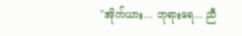"အိုက်ယား... ဘုရားရေ... ညီ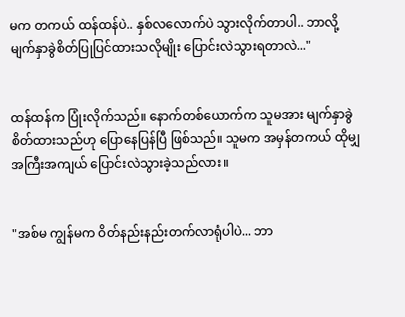မက တကယ် ထန်ထန်ပဲ.. နှစ်လလောက်ပဲ သွားလိုက်တာပါ.. ဘာလို့ မျက်နှာခွဲစိတ်ပြုပြင်ထားသလိုမျိုး ပြောင်းလဲသွားရတာလဲ..."


ထန်ထန်က ပြုံးလိုက်သည်။ နောက်တစ်ယောက်က သူမအား မျက်နှာခွဲစိတ်ထားသည်ဟု ပြောနေပြန်ပြီ ဖြစ်သည်။ သူမက အမှန်တကယ် ထိုမျှ အကြီးအကျယ် ပြောင်းလဲသွားခဲ့သည်လား။


"အစ်မ ကျွန်မက ဝိတ်နည်းနည်းတက်လာရုံပါပဲ... ဘာ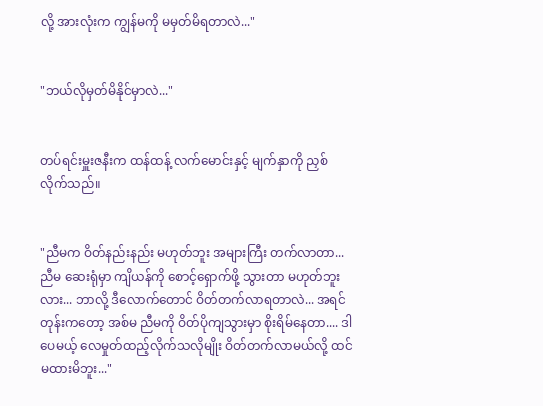လို့ အားလုံးက ကျွန်မကို မမှတ်မိရတာလဲ..."


"ဘယ်လိုမှတ်မိနိုင်မှာလဲ..."


တပ်ရင်းမှူးဇနီးက ထန်ထန့် လက်မောင်းနှင့် မျက်နှာကို ညှစ်လိုက်သည်။


"ညီမက ဝိတ်နည်းနည်း မဟုတ်ဘူး အများကြီး တက်လာတာ... ညီမ ဆေးရုံမှာ ကျိယန်ကို စောင့်ရှောက်ဖို့ သွားတာ မဟုတ်ဘူးလား... ဘာလို့ ဒီလောက်တောင် ဝိတ်တက်လာရတာလဲ... အရင်တုန်းကတော့ အစ်မ ညီမကို ဝိတ်ပိုကျသွားမှာ စိုးရိမ်နေတာ.... ဒါပေမယ့် လေမှုတ်ထည့်လိုက်သလိုမျိုး ဝိတ်တက်လာမယ်လို့ ထင်မထားမိဘူး..."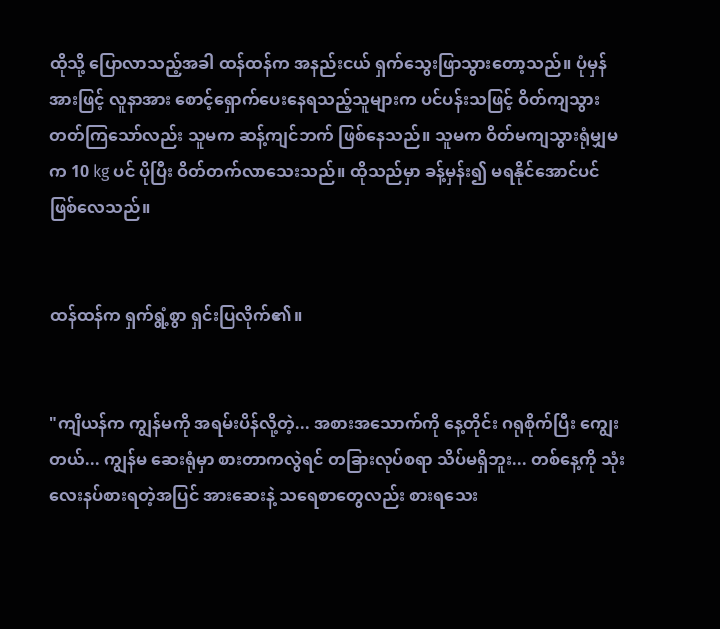ထိုသို့ ပြောလာသည့်အခါ ထန်ထန်က အနည်းငယ် ရှက်သွေးဖြာသွားတော့သည်။ ပုံမှန်အားဖြင့် လူနာအား စောင့်ရှောက်ပေးနေရသည့်သူများက ပင်ပန်းသဖြင့် ဝိတ်ကျသွားတတ်ကြသော်လည်း သူမက ဆန့်ကျင်ဘက် ဖြစ်နေသည်။ သူမက ဝိတ်မကျသွားရုံမျှမက 10 kg ပင် ပိုပြီး ဝိတ်တက်လာသေးသည်။ ထိုသည်မှာ ခန့်မှန်း၍ မရနိုင်အောင်ပင် ဖြစ်လေသည်။


ထန်ထန်က ရှက်ရွံ့စွာ ရှင်းပြလိုက်၏။


"ကျိယန်က ကျွန်မကို အရမ်းပိန်လို့တဲ့... အစားအသောက်ကို နေ့တိုင်း ဂရုစိုက်ပြီး ကျွေးတယ်... ကျွန်မ ဆေးရုံမှာ စားတာကလွဲရင် တခြားလုပ်စရာ သိပ်မရှိဘူး... တစ်နေ့ကို သုံးလေးနပ်စားရတဲ့အပြင် အားဆေးနဲ့ သရေစာတွေလည်း စားရသေး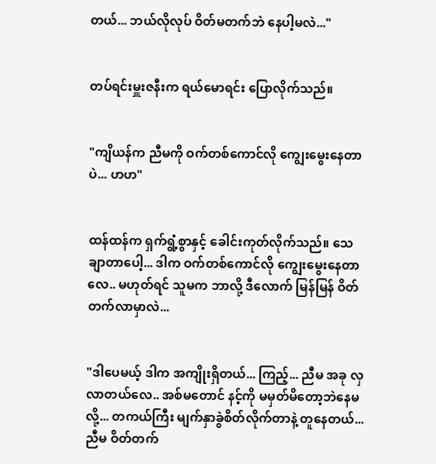တယ်... ဘယ်လိုလုပ် ဝိတ်မတက်ဘဲ နေပါ့မလဲ..."


တပ်ရင်းမှူးဇနီးက ရယ်မောရင်း ပြောလိုက်သည်။


"ကျိယန်က ညီမကို ဝက်တစ်ကောင်လို ကျွေးမွေးနေတာပဲ... ဟဟ"


ထန်ထန်က ရှက်ရွံ့စွာနှင့် ခေါင်းကုတ်လိုက်သည်။ သေချာတာပေါ့... ဒါက ဝက်တစ်ကောင်လို ကျွေးမွေးနေတာလေ.. မဟုတ်ရင် သူမက ဘာလို့ ဒီလောက် မြန်မြန် ဝိတ်တက်လာမှာလဲ...


"ဒါပေမယ့် ဒါက အကျိုးရှိတယ်... ကြည့်... ညီမ အခု လှလာတယ်လေ.. အစ်မတောင် နင့်ကို မမှတ်မိတော့ဘဲနေမလို့... တကယ်ကြီး မျက်နှာခွဲစိတ်လိုက်တာနဲ့ တူနေတယ်... ညီမ ဝိတ်တက်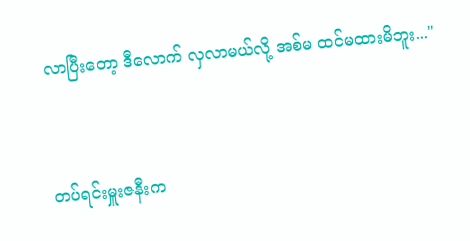လာပြီးတော့ ဒီလောက် လှလာမယ်လို့ အစ်မ ထင်မထားမိဘူး..."


တပ်ရင်းမှူးဇနီးက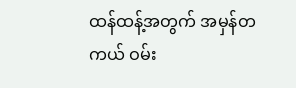ထန်ထန့်အတွက် အမှန်တကယ် ဝမ်း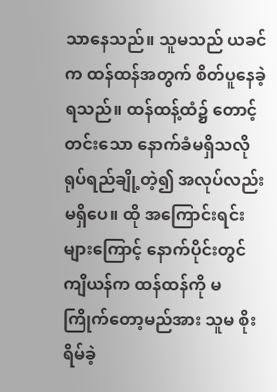သာနေသည်။ သူမသည် ယခင်က ထန်ထန်အတွက် စိတ်ပူနေခဲ့ရသည်။ ထန်ထန့်ထံ၌ တောင့်တင်းသော နောက်ခံမရှိသလို ရုပ်ရည်ချို့တဲ့၍ အလုပ်လည်း မရှိပေ။ ထို အကြောင်းရင်းများကြောင့် နောက်ပိုင်းတွင် ကျိယန်က ထန်ထန်ကို မကြိုက်တော့မည်အား သူမ စိုးရိမ်ခဲ့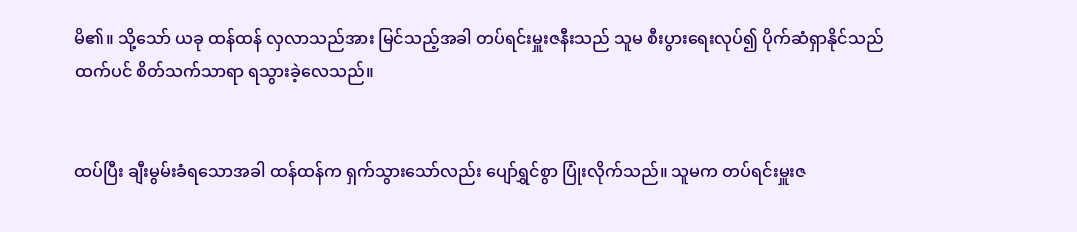မိ၏။ သို့သော် ယခု ထန်ထန် လှလာသည်အား မြင်သည့်အခါ တပ်ရင်းမှူးဇနီးသည် သူမ စီးပွားရေးလုပ်၍ ပိုက်ဆံရှာနိုင်သည်ထက်ပင် စိတ်သက်သာရာ ရသွားခဲ့လေသည်။


ထပ်ပြီး ချီးမွမ်းခံရသောအခါ ထန်ထန်က ရှက်သွားသော်လည်း ပျော်ရွှင်စွာ ပြုံးလိုက်သည်။ သူမက တပ်ရင်းမှူးဇ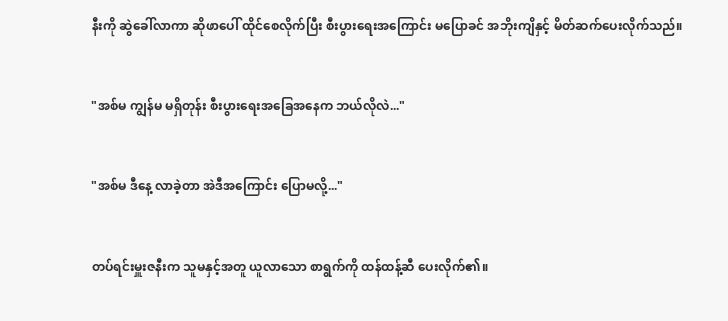နီးကို ဆွဲခေါ်လာကာ ဆိုဖာပေါ် ထိုင်စေလိုက်ပြီး စီးပွားရေးအကြောင်း မပြောခင် အဘိုးကျိနှင့် မိတ်ဆက်ပေးလိုက်သည်။


"အစ်မ ကျွန်မ မရှိတုန်း စီးပွားရေးအခြေအနေက ဘယ်လိုလဲ..."


"အစ်မ ဒီနေ့ လာခဲ့တာ အဲဒီအကြောင်း ပြောမလို့..."


တပ်ရင်းမှူးဇနီးက သူမနှင့်အတူ ယူလာသော စာရွက်ကို ထန်ထန့်ဆီ ပေးလိုက်၏။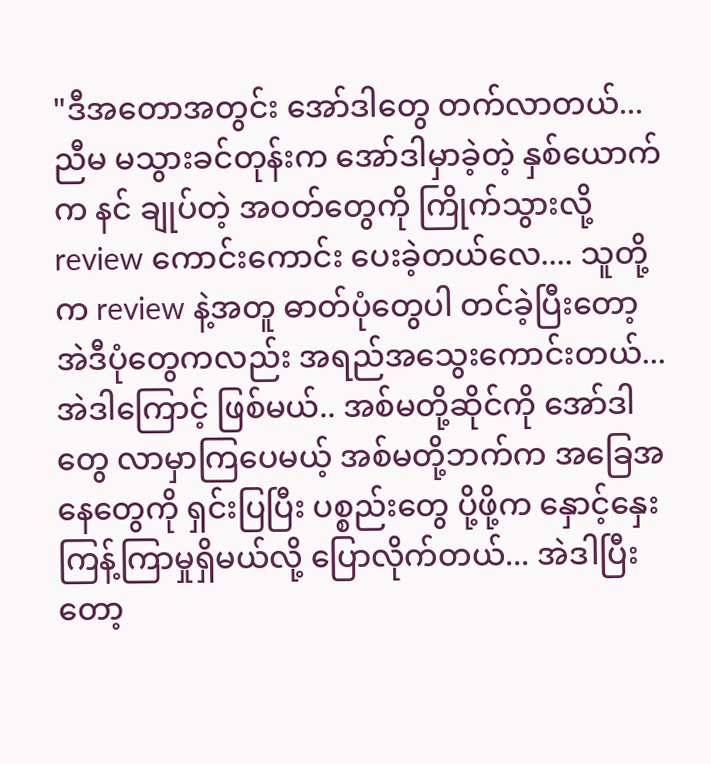"ဒီအတောအတွင်း အော်ဒါတွေ တက်လာတယ်... ညီမ မသွားခင်တုန်းက အော်ဒါမှာခဲ့တဲ့ နှစ်ယောက်က နင် ချုပ်တဲ့ အဝတ်တွေကို ကြိုက်သွားလို့ review ကောင်းကောင်း ပေးခဲ့တယ်လေ.... သူတို့က review နဲ့အတူ ဓာတ်ပုံတွေပါ တင်ခဲ့ပြီးတော့ အဲဒီပုံတွေကလည်း အရည်အသွေးကောင်းတယ်... အဲဒါကြောင့် ဖြစ်မယ်.. အစ်မတို့ဆိုင်ကို အော်ဒါတွေ လာမှာကြပေမယ့် အစ်မတို့ဘက်က အခြေအနေတွေကို ရှင်းပြပြီး ပစ္စည်းတွေ ပို့ဖို့က နှောင့်နှေးကြန့်ကြာမှုရှိမယ်လို့ ပြောလိုက်တယ်... အဲဒါပြီးတော့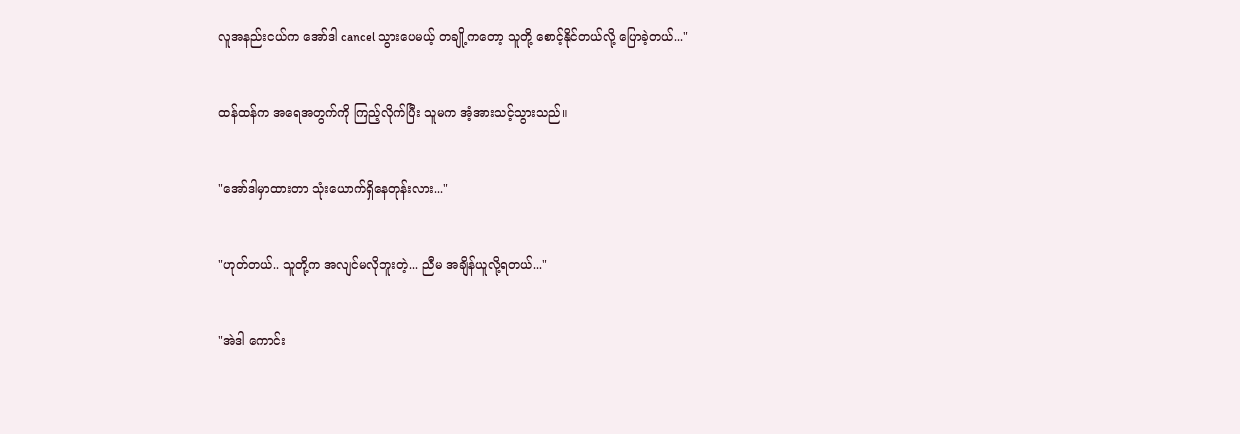လူအနည်းငယ်က အော်ဒါ cancel သွားပေမယ့် တချို့ကတော့ သူတို့ စောင့်နိုင်တယ်လို့ ပြောခဲ့တယ်..."


ထန်ထန်က အရေအတွက်ကို ကြည့်လိုက်ပြီး သူမက အံ့အားသင့်သွားသည်။


"အော်ဒါမှာထားတာ သုံးယောက်ရှိနေတုန်းလား..."


"ဟုတ်တယ်.. သူတို့က အလျင်မလိုဘူးတဲ့... ညီမ အချိန်ယူလို့ရတယ်..."


"အဲဒါ ကောင်း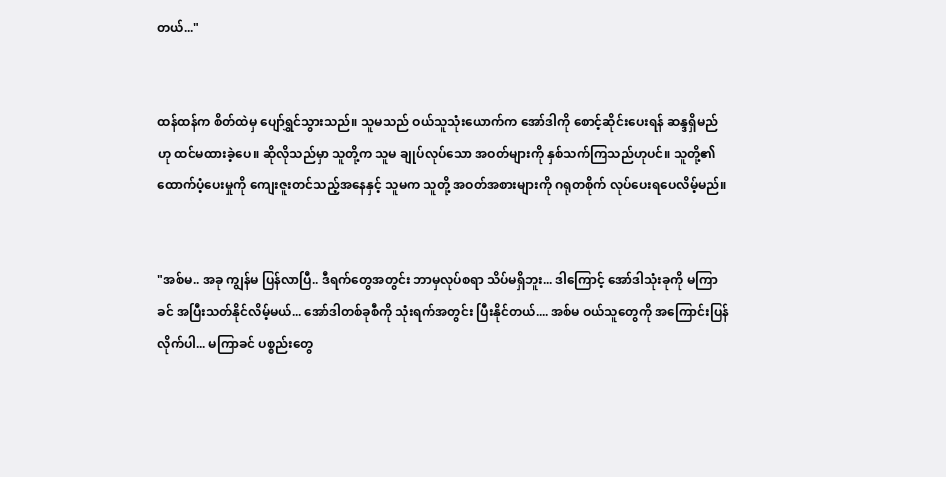တယ်..."


ထန်ထန်က စိတ်ထဲမှ ပျော်ရွှင်သွားသည်။ သူမသည် ဝယ်သူသုံးယောက်က အော်ဒါကို စောင့်ဆိုင်းပေးရန် ဆန္ဒရှိမည်ဟု ထင်မထားခဲ့ပေ။ ဆိုလိုသည်မှာ သူတို့က သူမ ချုပ်လုပ်သော အဝတ်များကို နှစ်သက်ကြသည်ဟုပင်။ သူတို့၏ ထောက်ပံ့ပေးမှုကို ကျေးဇူးတင်သည့်အနေနှင့် သူမက သူတို့ အဝတ်အစားများကို ဂရုတစိုက် လုပ်ပေးရပေလိမ့်မည်။


"အစ်မ.. အခု ကျွန်မ ပြန်လာပြီ.. ဒီရက်တွေအတွင်း ဘာမှလုပ်စရာ သိပ်မရှိဘူး... ဒါကြောင့် အော်ဒါသုံးခုကို မကြာခင် အပြီးသတ်နိုင်လိမ့်မယ်... အော်ဒါတစ်ခုစီကို သုံးရက်အတွင်း ပြီးနိုင်တယ်.... အစ်မ ဝယ်သူတွေကို အကြောင်းပြန်လိုက်ပါ... မကြာခင် ပစ္စည်းတွေ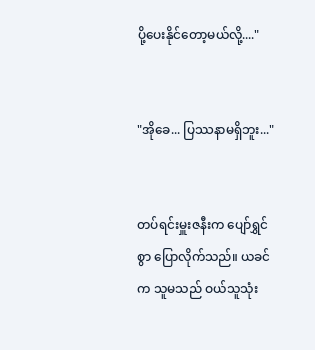ပို့ပေးနိုင်တော့မယ်လို့...."


"အိုခေ... ပြဿနာမရှိဘူး..."


တပ်ရင်းမှူးဇနီးက ပျော်ရွှင်စွာ ပြောလိုက်သည်။ ယခင်က သူမသည် ဝယ်သူသုံး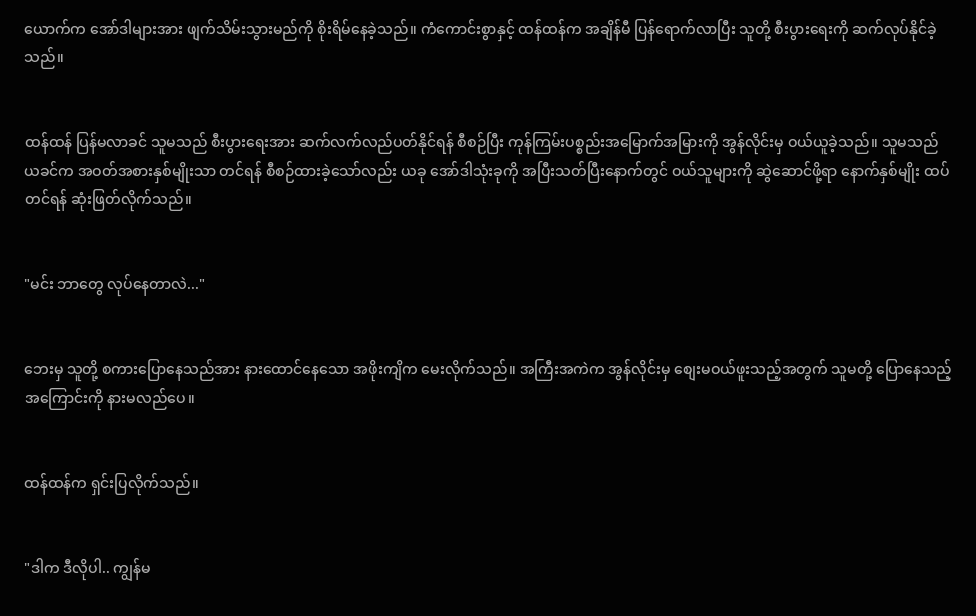ယောက်က အော်ဒါများအား ဖျက်သိမ်းသွားမည်ကို စိုးရိမ်နေခဲ့သည်။ ကံကောင်းစွာနှင့် ထန်ထန်က အချိန်မီ ပြန်ရောက်လာပြီး သူတို့ စီးပွားရေးကို ဆက်လုပ်နိုင်ခဲ့သည်။


ထန်ထန် ပြန်မလာခင် သူမသည် စီးပွားရေးအား ဆက်လက်လည်ပတ်နိုင်ရန် စီစဉ်ပြီး ကုန်ကြမ်းပစ္စည်းအမြောက်အမြားကို အွန်လိုင်းမှ ဝယ်ယူခဲ့သည်။ သူမသည် ယခင်က အဝတ်အစားနှစ်မျိုးသာ တင်ရန် စီစဉ်ထားခဲ့သော်လည်း ယခု အော်ဒါသုံးခုကို အပြီးသတ်ပြီးနောက်တွင် ဝယ်သူများကို ဆွဲဆောင်ဖို့ရာ နောက်နှစ်မျိုး ထပ်တင်ရန် ဆုံးဖြတ်လိုက်သည်။


"မင်း ဘာတွေ လုပ်နေတာလဲ..."


ဘေးမှ သူတို့ စကားပြောနေသည်အား နားထောင်နေသော အဖိုးကျိက မေးလိုက်သည်။ အကြီးအကဲက အွန်လိုင်းမှ စျေးမဝယ်ဖူးသည့်အတွက် သူမတို့ ပြောနေသည့် အကြောင်းကို နားမလည်ပေ။


ထန်ထန်က ရှင်းပြလိုက်သည်။


"ဒါက ဒီလိုပါ.. ကျွန်မ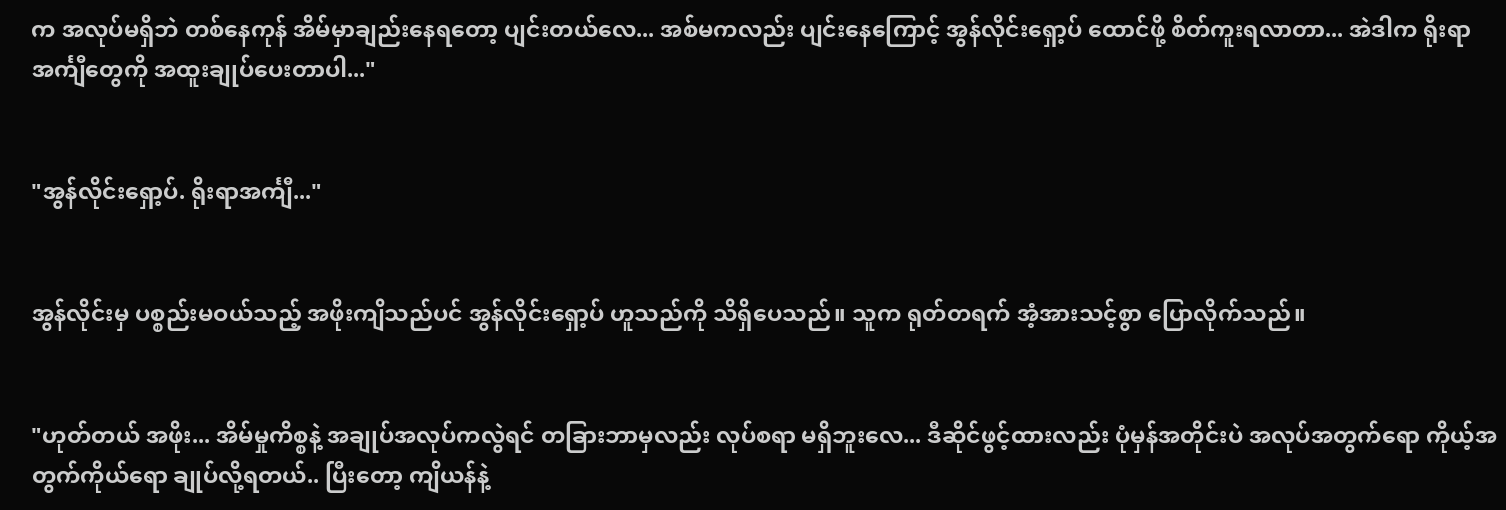က အလုပ်မရှိဘဲ တစ်နေကုန် အိမ်မှာချည်းနေရတော့ ပျင်းတယ်လေ... အစ်မကလည်း ပျင်းနေကြောင့် အွန်လိုင်းရှော့ပ် ထောင်ဖို့ စိတ်ကူးရလာတာ... အဲဒါက ရိုးရာအင်္ကျီတွေကို အထူးချုပ်ပေးတာပါ..."


"အွန်လိုင်းရှော့ပ်. ရိုးရာအင်္ကျီ..."


အွန်လိုင်းမှ ပစ္စည်းမဝယ်သည့် အဖိုးကျိသည်ပင် အွန်လိုင်းရှော့ပ် ဟူသည်ကို သိရှိပေသည်။ သူက ရုတ်တရက် အံ့အားသင့်စွာ ပြောလိုက်သည်။


"ဟုတ်တယ် အဖိုး... အိမ်မှုကိစ္စနဲ့ အချုပ်အလုပ်ကလွဲရင် တခြားဘာမှလည်း လုပ်စရာ မရှိဘူးလေ... ဒီဆိုင်ဖွင့်ထားလည်း ပုံမှန်အတိုင်းပဲ အလုပ်အတွက်ရော ကိုယ့်အတွက်ကိုယ်ရော ချုပ်လို့ရတယ်.. ပြီးတော့ ကျိယန်နဲ့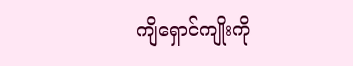ကျိရှောင်ကျိုးကို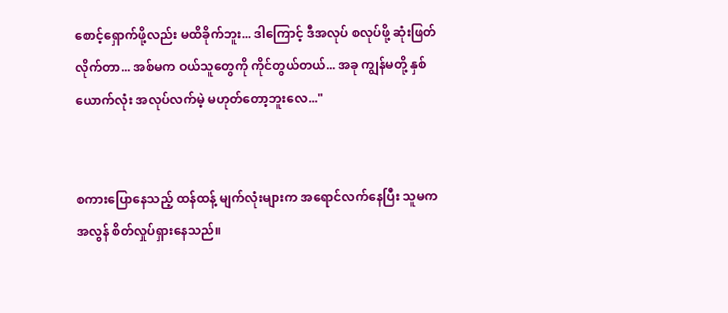စောင့်ရှောက်ဖို့လည်း မထိခိုက်ဘူး... ဒါကြောင့် ဒီအလုပ် စလုပ်ဖို့ ဆုံးဖြတ်လိုက်တာ... အစ်မက ဝယ်သူတွေကို ကိုင်တွယ်တယ်... အခု ကျွန်မတို့ နှစ်ယောက်လုံး အလုပ်လက်မဲ့ မဟုတ်တော့ဘူးလေ..."


စကားပြောနေသည့် ထန်ထန့် မျက်လုံးများက အရောင်လက်နေပြီး သူမက အလွန် စိတ်လှုပ်ရှားနေသည်။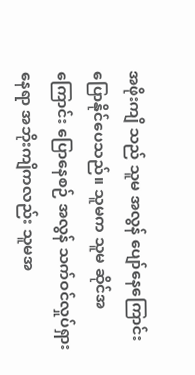အဖိုးကျိ သည် သူမ အလွန် ပျော်နေကြောင်း ပြောနိုင်ပေသည်။ သူမက သူမ ဆိုင်အကြောင်း ပြောနေစဉ် အလွန် သက်ဝင်လှုပ်ရှားနေရာ အဘိုးကျိကလည်း သူမအ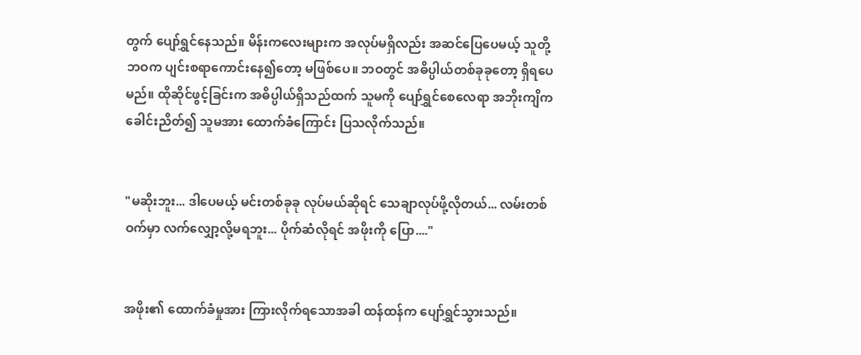တွက် ပျော်ရွှင်နေသည်။ မိန်းကလေးများက အလုပ်မရှိလည်း အဆင်ပြေပေမယ့် သူတို့ ဘဝက ပျင်းစရာကောင်းနေ၍တော့ မဖြစ်ပေ။ ဘဝတွင် အဓိပ္ပါယ်တစ်ခုခုတော့ ရှိရပေမည်။ ထိုဆိုင်ဖွင့်ခြင်းက အဓိပ္ပါယ်ရှိသည်ထက် သူမကို ပျော်ရွှင်စေလေရာ အဘိုးကျိက ခေါင်းညိတ်၍ သူမအား ထောက်ခံကြောင်း ပြသလိုက်သည်။


"မဆိုးဘူး... ဒါပေမယ့် မင်းတစ်ခုခု လုပ်မယ်ဆိုရင် သေချာလုပ်ဖို့လိုတယ်... လမ်းတစ်ဝက်မှာ လက်လျှော့လို့မရဘူး... ပိုက်ဆံလိုရင် အဖိုးကို ပြော...."


အဖိုး၏ ထောက်ခံမှုအား ကြားလိုက်ရသောအခါ ထန်ထန်က ပျော်ရွှင်သွားသည်။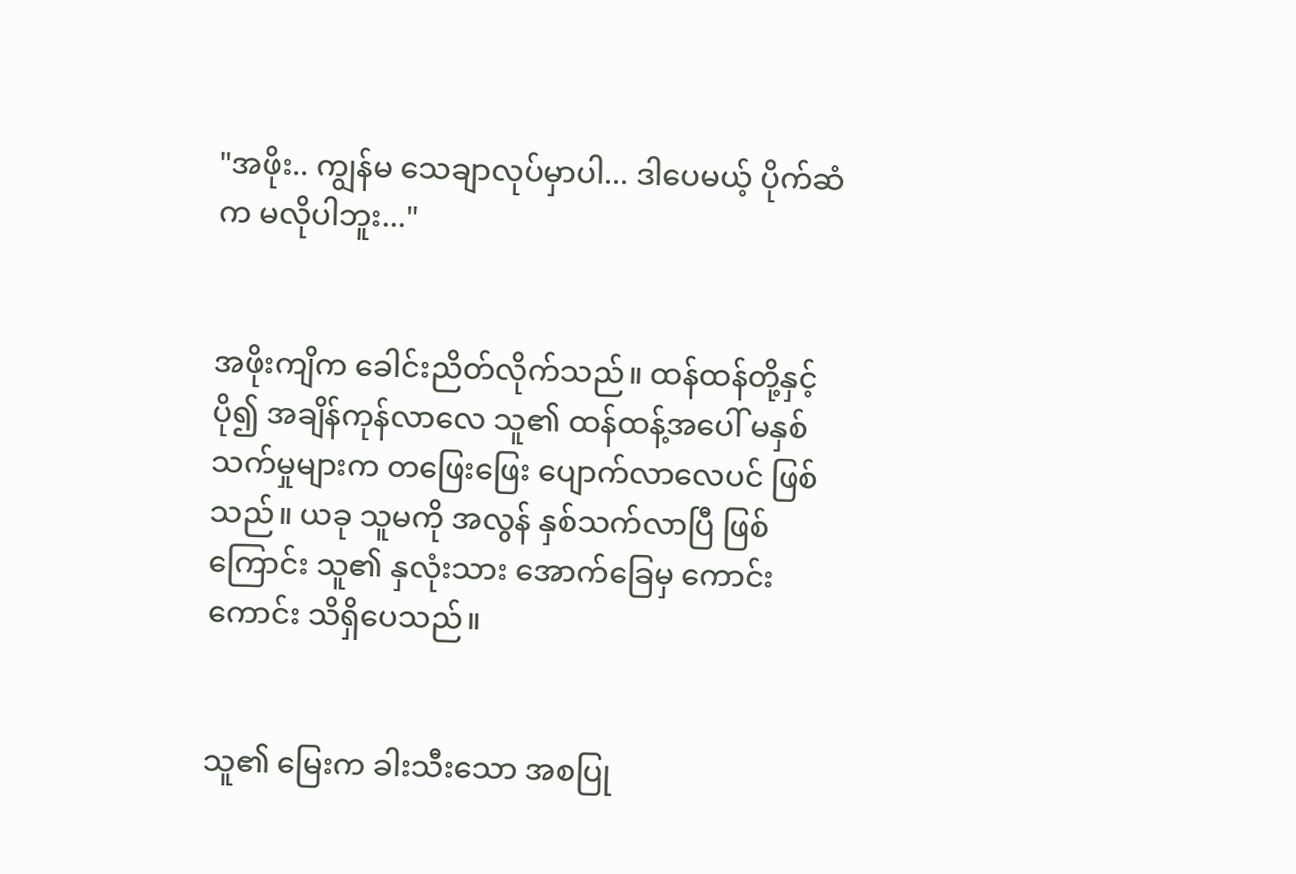"အဖိုး.. ကျွန်မ သေချာလုပ်မှာပါ... ဒါပေမယ့် ပိုက်ဆံက မလိုပါဘူး..."


အဖိုးကျိက ခေါင်းညိတ်လိုက်သည်။ ထန်ထန်တို့နှင့် ပို၍ အချိန်ကုန်လာလေ သူ၏ ထန်ထန့်အပေါ် မနှစ်သက်မှုများက တဖြေးဖြေး ပျောက်လာလေပင် ဖြစ်သည်။ ယခု သူမကို အလွန် နှစ်သက်လာပြီ ဖြစ်ကြောင်း သူ၏ နှလုံးသား အောက်ခြေမှ ကောင်းကောင်း သိရှိပေသည်။


သူ၏ မြေးက ခါးသီးသော အစပြု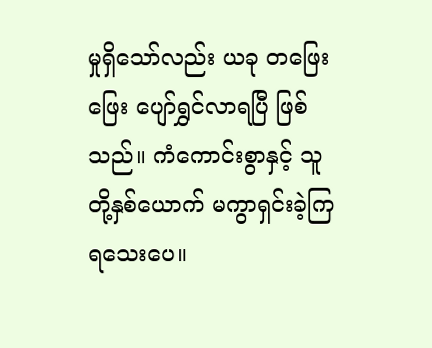မှုရှိသော်လည်း ယခု တဖြေးဖြေး ပျော်ရွှင်လာရပြီ ဖြစ်သည်။ ကံကောင်းစွာနှင့် သူတို့နှစ်ယောက် မကွာရှင်းခဲ့ကြရသေးပေ။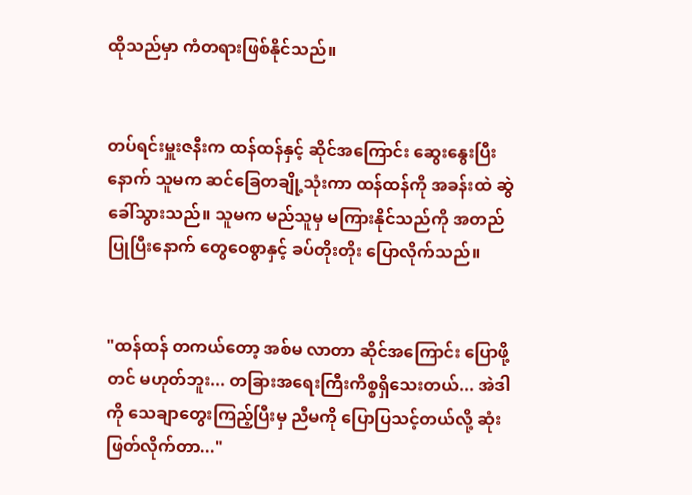ထိုသည်မှာ ကံတရားဖြစ်နိုင်သည်။


တပ်ရင်းမှူးဇနီးက ထန်ထန်နှင့် ဆိုင်အကြောင်း ဆွေးနွေးပြီးနောက် သူမက ဆင်ခြေတချို့သုံးကာ ထန်ထန်ကို အခန်းထဲ ဆွဲခေါ်သွားသည်။ သူမက မည်သူမှ မကြားနိုင်သည်ကို အတည်ပြုပြီးနောက် တွေဝေစွာနှင့် ခပ်တိုးတိုး ပြောလိုက်သည်။


"ထန်ထန် တကယ်တော့ အစ်မ လာတာ ဆိုင်အကြောင်း ပြောဖို့တင် မဟုတ်ဘူး... တခြားအရေးကြီးကိစ္စရှိသေးတယ်... အဲဒါကို သေချာတွေးကြည့်ပြီးမှ ညီမကို ပြောပြသင့်တယ်လို့ ဆုံးဖြတ်လိုက်တာ..."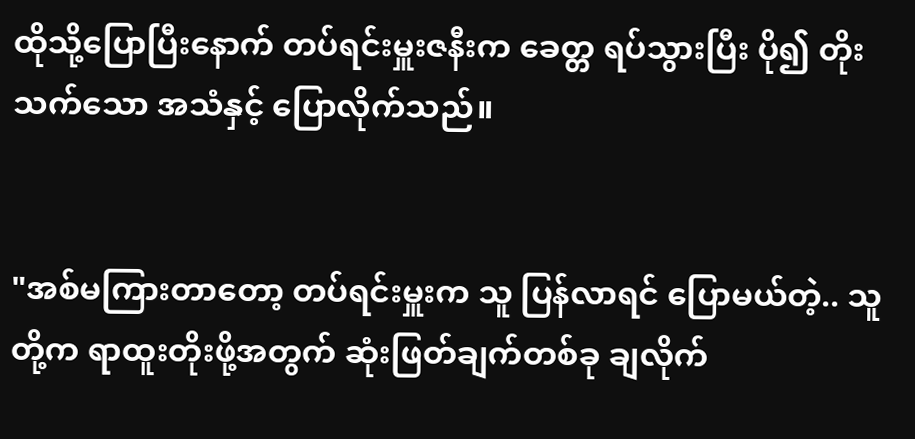ထိုသို့ပြောပြီးနောက် တပ်ရင်းမှူးဇနီးက ခေတ္တ ရပ်သွားပြီး ပို၍ တိုးသက်သော အသံနှင့် ပြောလိုက်သည်။


"အစ်မကြားတာတော့ တပ်ရင်းမှူးက သူ ပြန်လာရင် ပြောမယ်တဲ့.. သူတို့က ရာထူးတိုးဖို့အတွက် ဆုံးဖြတ်ချက်တစ်ခု ချလိုက်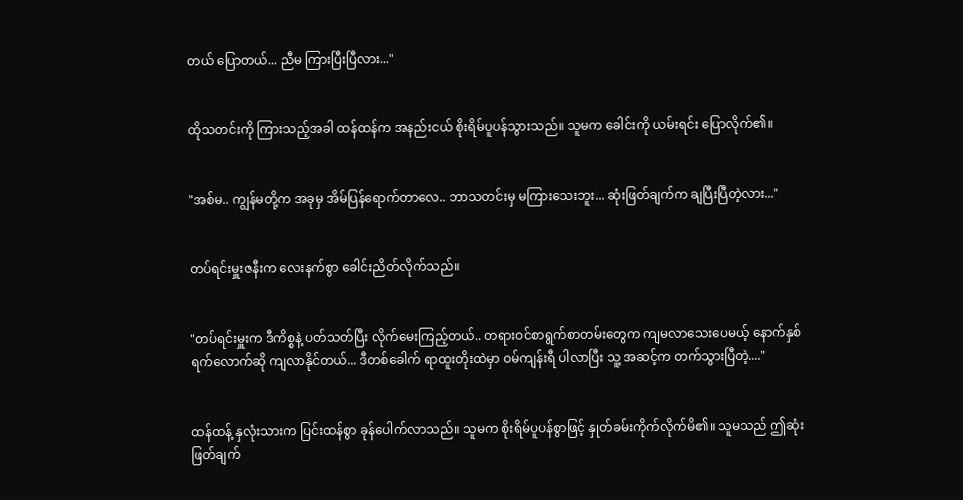တယ် ပြောတယ်... ညီမ ကြားပြီးပြီလား..."


ထိုသတင်းကို ကြားသည့်အခါ ထန်ထန်က အနည်းငယ် စိုးရိမ်ပူပန်သွားသည်။ သူမက ခေါင်းကို ယမ်းရင်း ပြောလိုက်၏။


"အစ်မ.. ကျွန်မတို့က အခုမှ အိမ်ပြန်ရောက်တာလေ.. ဘာသတင်းမှ မကြားသေးဘူး... ဆုံးဖြတ်ချက်က ချပြီးပြီတဲ့လား..."


တပ်ရင်းမှူးဇနီးက လေးနက်စွာ ခေါင်းညိတ်လိုက်သည်။


"တပ်ရင်းမှူးက ဒီကိစ္စနဲ့ ပတ်သတ်ပြီး လိုက်မေးကြည့်တယ်.. တရားဝင်စာရွက်စာတမ်းတွေက ကျမလာသေးပေမယ့် နောက်နှစ်ရက်လောက်ဆို ကျလာနိုင်တယ်... ဒီတစ်ခေါက် ရာထူးတိုးထဲမှာ ဝမ်ကျန်းရီ ပါလာပြီး သူ့ အဆင့်က တက်သွားပြီတဲ့...."


ထန်ထန့် နှလုံးသားက ပြင်းထန်စွာ ခုန်ပေါက်လာသည်။ သူမက စိုးရိမ်ပူပန်စွာဖြင့် နှုတ်ခမ်းကိုက်လိုက်မိ၏။ သူမသည် ဤဆုံးဖြတ်ချက်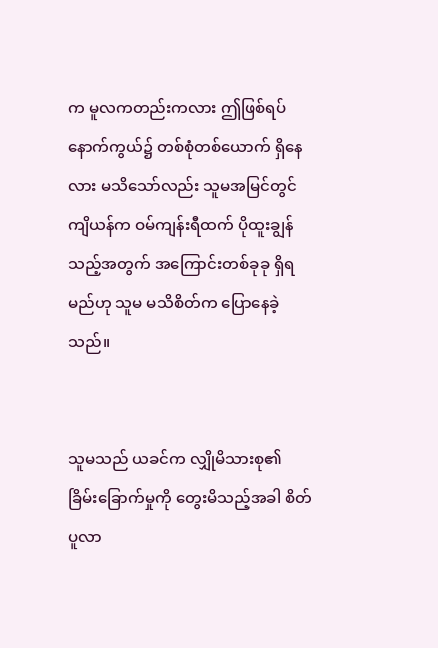က မူလကတည်းကလား ဤဖြစ်ရပ်နောက်ကွယ်၌ တစ်စုံတစ်ယောက် ရှိနေလား မသိသော်လည်း သူမအမြင်တွင် ကျိယန်က ဝမ်ကျန်းရီထက် ပိုထူးချွန်သည့်အတွက် အကြောင်းတစ်ခုခု ရှိရမည်ဟု သူမ မသိစိတ်က ပြောနေခဲ့သည်။


သူမသည် ယခင်က လျှိုမိသားစု၏ ခြိမ်းခြောက်မှုကို တွေးမိသည့်အခါ စိတ်ပူလာ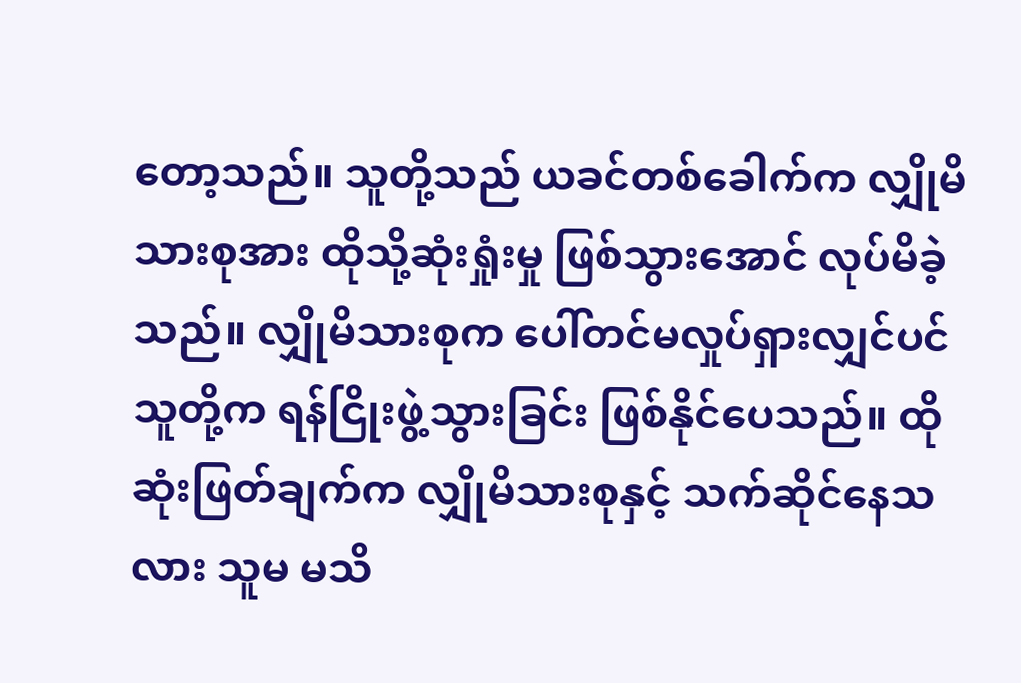တော့သည်။ သူတို့သည် ယခင်တစ်ခေါက်က လျှိုမိသားစုအား ထိုသို့ဆုံးရှုံးမှု ဖြစ်သွားအောင် လုပ်မိခဲ့သည်။ လျှိုမိသားစုက ပေါ်တင်မလှုပ်ရှားလျှင်ပင် သူတို့က ရန်ငြိုးဖွဲ့သွားခြင်း ဖြစ်နိုင်ပေသည်။ ထိုဆုံးဖြတ်ချက်က လျှိုမိသားစုနှင့် သက်ဆိုင်နေသလား သူမ မသိ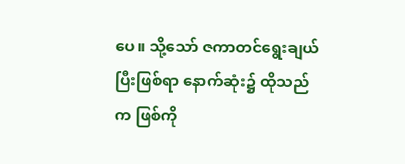ပေ။ သို့သော် ဇကာတင်ရွေးချယ်ပြီးဖြစ်ရာ နောက်ဆုံး၌ ထိုသည်က ဖြစ်ကို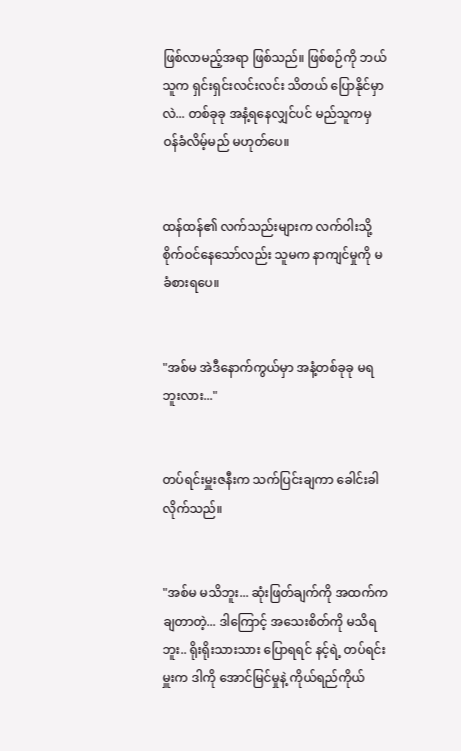ဖြစ်လာမည့်အရာ ဖြစ်သည်။ ဖြစ်စဉ်ကို ဘယ်သူက ရှင်းရှင်းလင်းလင်း သိတယ် ပြောနိုင်မှာလဲ... တစ်ခုခု အနံ့ရနေလျှင်ပင် မည်သူကမှ ဝန်ခံလိမ့်မည် မဟုတ်ပေ။


ထန်ထန်၏ လက်သည်းများက လက်ဝါးသို့ စိုက်ဝင်နေသော်လည်း သူမက နာကျင်မှုကို မခံစားရပေ။


"အစ်မ အဲဒီနောက်ကွယ်မှာ အနံ့တစ်ခုခု မရဘူးလား..."


တပ်ရင်းမှူးဇနီးက သက်ပြင်းချကာ ခေါင်းခါလိုက်သည်။


"အစ်မ မသိဘူး... ဆုံးဖြတ်ချက်ကို အထက်က ချတာတဲ့... ဒါကြောင့် အသေးစိတ်ကို မသိရဘူး.. ရိုးရိုးသားသား ပြောရရင် နင့်ရဲ့ တပ်ရင်းမှူးက ဒါကို အောင်မြင်မှုနဲ့ ကိုယ်ရည်ကိုယ်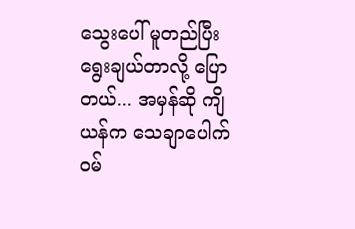သွေးပေါ် မူတည်ပြီး ရွေးချယ်တာလို့ ပြောတယ်... အမှန်ဆို ကျိယန်က သေချာပေါက် ဝမ်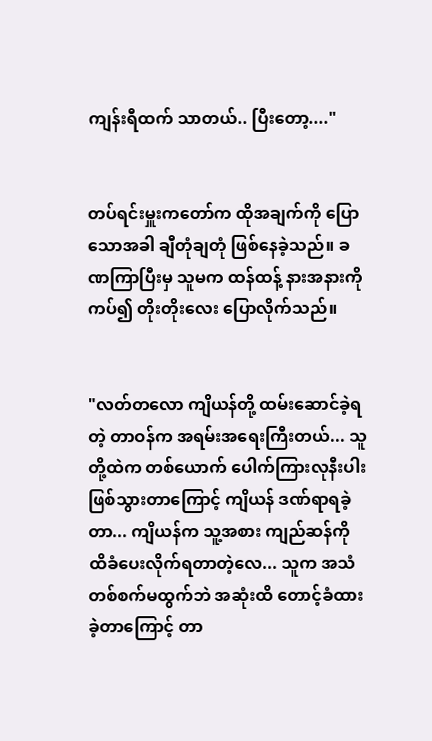ကျန်းရီထက် သာတယ်.. ပြီးတော့...."


တပ်ရင်းမှူးကတော်က ထိုအချက်ကို ပြောသောအခါ ချီတုံချတုံ ဖြစ်နေခဲ့သည်။ ခဏကြာပြီးမှ သူမက ထန်ထန့် နားအနားကို ကပ်၍ တိုးတိုးလေး ပြောလိုက်သည်။


"လတ်တလော ကျိယန်တို့ ထမ်းဆောင်ခဲ့ရတဲ့ တာဝန်က အရမ်းအရေးကြီးတယ်... သူတို့ထဲက တစ်ယောက် ပေါက်ကြားလုနီးပါး ဖြစ်သွားတာကြောင့် ကျိယန် ဒဏ်ရာရခဲ့တာ... ကျိယန်က သူ့အစား ကျည်ဆန်ကို ထိခံပေးလိုက်ရတာတဲ့လေ... သူက အသံတစ်စက်မထွက်ဘဲ အဆုံးထိ တောင့်ခံထားခဲ့တာကြောင့် တာ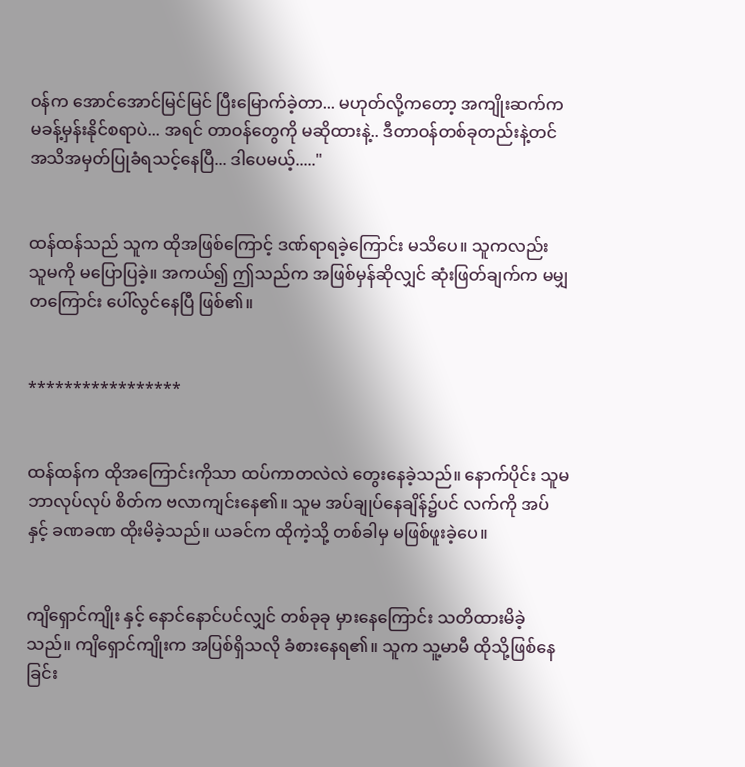ဝန်က အောင်အောင်မြင်မြင် ပြီးမြောက်ခဲ့တာ... မဟုတ်လို့ကတော့ အကျိုးဆက်က မခန့်မှန်းနိုင်စရာပဲ... အရင် တာဝန်တွေကို မဆိုထားနဲ့.. ဒီတာဝန်တစ်ခုတည်းနဲ့တင် အသိအမှတ်ပြုခံရသင့်နေပြီ... ဒါပေမယ့်....."


ထန်ထန်သည် သူက ထိုအဖြစ်ကြောင့် ဒဏ်ရာရခဲ့ကြောင်း မသိပေ။ သူကလည်း သူမကို မပြောပြခဲ့။ အကယ်၍ ဤသည်က အဖြစ်မှန်ဆိုလျှင် ဆုံးဖြတ်ချက်က မမျှတကြောင်း ပေါ်လွင်နေပြီ ဖြစ်၏။


*****************


ထန်ထန်က ထိုအကြောင်းကိုသာ ထပ်ကာတလဲလဲ တွေးနေခဲ့သည်။ နောက်ပိုင်း သူမ ဘာလုပ်လုပ် စိတ်က ဗလာကျင်းနေ၏။ သူမ အပ်ချုပ်နေချိန်၌ပင် လက်ကို အပ်နှင့် ခဏခဏ ထိုးမိခဲ့သည်။ ယခင်က ထိုကဲ့သို့ တစ်ခါမှ မဖြစ်ဖူးခဲ့ပေ။


ကျိရှောင်ကျိုး နှင့် နောင်နောင်ပင်လျှင် တစ်ခုခု မှားနေကြောင်း သတိထားမိခဲ့သည်။ ကျိရှောင်ကျိုးက အပြစ်ရှိသလို ခံစားနေရ၏။ သူက သူ့မာမီ ထိုသို့ဖြစ်နေခြင်း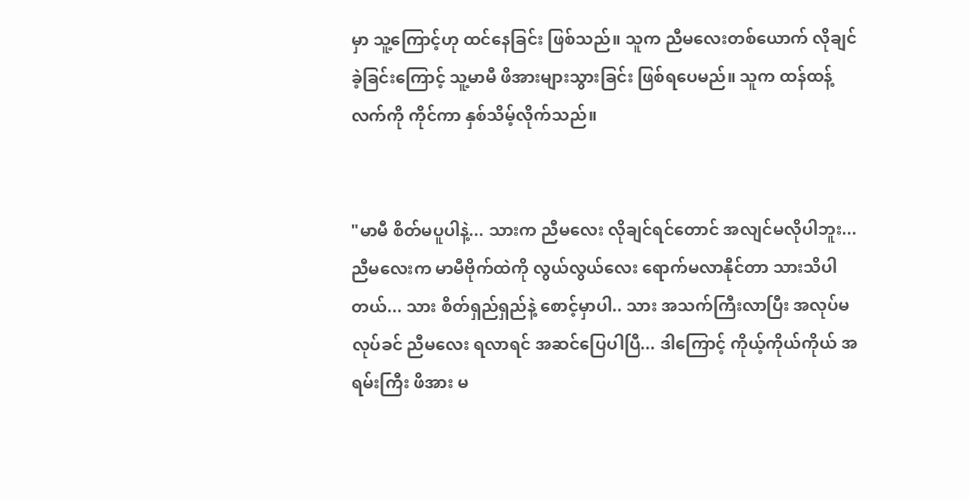မှာ သူ့ကြောင့်ဟု ထင်နေခြင်း ဖြစ်သည်။ သူက ညီမလေးတစ်ယောက် လိုချင်ခဲ့ခြင်းကြောင့် သူ့မာမီ ဖိအားများသွားခြင်း ဖြစ်ရပေမည်။ သူက ထန်ထန့် လက်ကို ကိုင်ကာ နှစ်သိမ့်လိုက်သည်။


"မာမီ စိတ်မပူပါနဲ့... သားက ညီမလေး လိုချင်ရင်တောင် အလျင်မလိုပါဘူး... ညီမလေးက မာမီဗိုက်ထဲကို လွယ်လွယ်လေး ရောက်မလာနိုင်တာ သားသိပါတယ်... သား စိတ်ရှည်ရှည်နဲ့ စောင့်မှာပါ.. သား အသက်ကြီးလာပြီး အလုပ်မလုပ်ခင် ညီမလေး ရလာရင် အဆင်ပြေပါပြီ... ဒါကြောင့် ကိုယ့်ကိုယ်ကိုယ် အရမ်းကြီး ဖိအား မ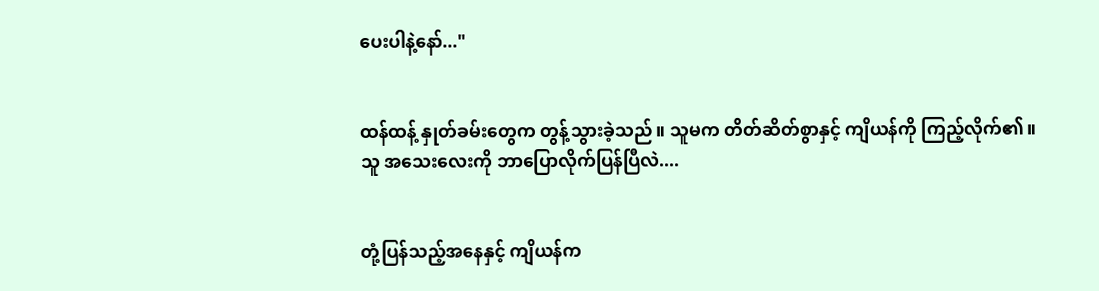ပေးပါနဲ့နော်..."


ထန်ထန့် နှုတ်ခမ်းတွေက တွန့်သွားခဲ့သည်။ သူမက တိတ်ဆိတ်စွာနှင့် ကျိယန်ကို ကြည့်လိုက်၏။ သူ အသေးလေးကို ဘာပြောလိုက်ပြန်ပြီလဲ....


တုံ့ပြန်သည့်အနေနှင့် ကျိယန်က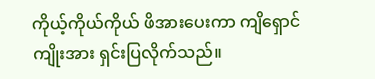ကိုယ့်ကိုယ်ကိုယ် ဖိအားပေးကာ ကျိရှောင်ကျိုးအား ရှင်းပြလိုက်သည်။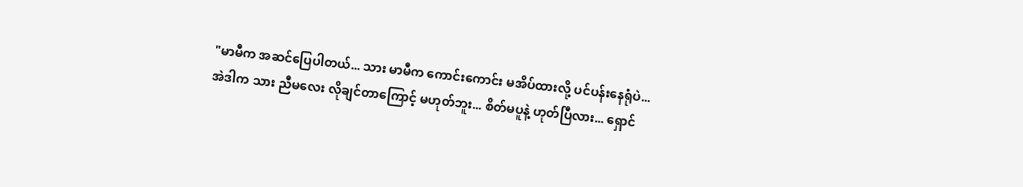"မာမီက အဆင်ပြေပါတယ်... သား မာမီက ကောင်းကောင်း မအိပ်ထားလို့ ပင်ပန်းနေရုံပဲ... အဲဒါက သား ညီမလေး လိုချင်တာကြောင့် မဟုတ်ဘူး... စိတ်မပူနဲ့ ဟုတ်ပြီလား... ရှောင်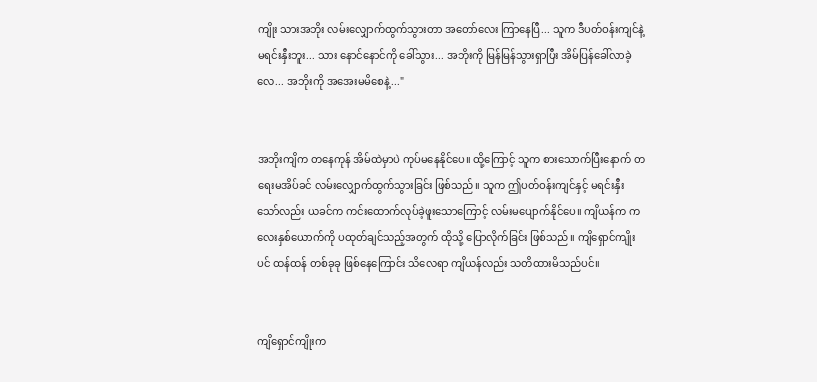ကျိုး သားအဘိုး လမ်းလျှောက်ထွက်သွားတာ အတော်လေး ကြာနေပြီ... သူက ဒီပတ်ဝန်းကျင်နဲ့ မရင်းနှီးဘူး... သား နောင်နောင်ကို ခေါ်သွား... အဘိုးကို မြန်မြန်သွားရှာပြီး အိမ်ပြန်ခေါ်လာခဲ့လေ... အဘိုးကို အအေးမမိစေနဲ့..."


အဘိုးကျိက တနေကုန် အိမ်ထဲမှာပဲ ကုပ်မနေနိုင်ပေ။ ထို့ကြောင့် သူက စားသောက်ပြီးနောက် တရေးမအိပ်ခင် လမ်းလျှောက်ထွက်သွားခြင်း ဖြစ်သည်။ သူက ဤပတ်ဝန်းကျင်နှင့် မရင်းနှီးသော်လည်း ယခင်က ကင်းထောက်လုပ်ခဲ့ဖူးသောကြောင့် လမ်းမပျောက်နိုင်ပေ။ ကျိယန်က ကလေးနှစ်ယောက်ကို ပထုတ်ချင်သည့်အတွက် ထိုသို့ ပြောလိုက်ခြင်း ဖြစ်သည်။ ကျိရှောင်ကျိုးပင် ထန်ထန် တစ်ခုခု ဖြစ်နေကြောင်း သိလေရာ ကျိယန်လည်း သတိထားမိသည်ပင်။


ကျိရှောင်ကျိုးက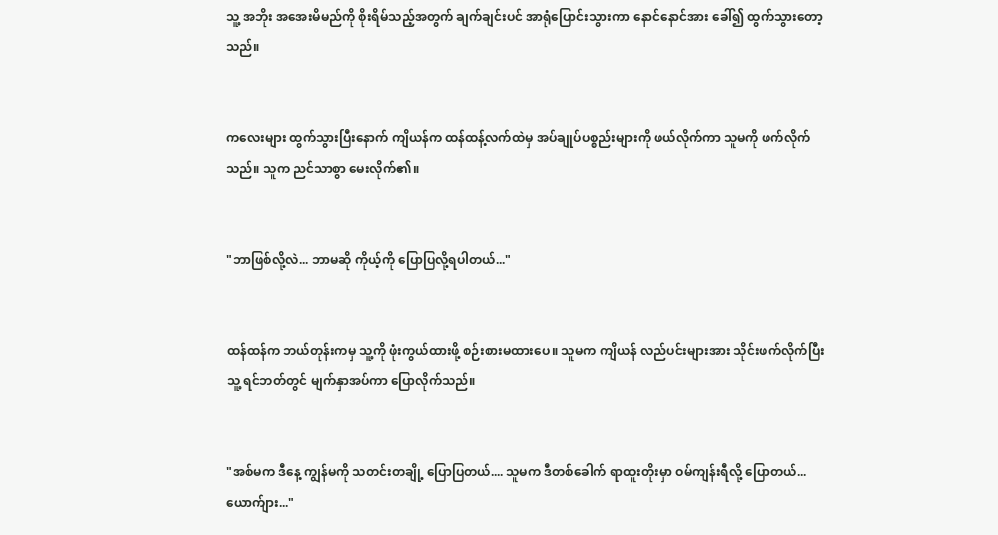သူ့ အဘိုး အအေးမိမည်ကို စိုးရိမ်သည့်အတွက် ချက်ချင်းပင် အာရုံပြောင်းသွားကာ နောင်နောင်အား ခေါ်၍ ထွက်သွားတော့သည်။


ကလေးများ ထွက်သွားပြီးနောက် ကျိယန်က ထန်ထန့်လက်ထဲမှ အပ်ချုပ်ပစ္စည်းများကို ဖယ်လိုက်ကာ သူမကို ဖက်လိုက်သည်။ သူက ညင်သာစွာ မေးလိုက်၏။


"ဘာဖြစ်လို့လဲ... ဘာမဆို ကိုယ့်ကို ပြောပြလို့ရပါတယ်..."


ထန်ထန်က ဘယ်တုန်းကမှ သူ့ကို ဖုံးကွယ်ထားဖို့ စဉ်းစားမထားပေ။ သူမက ကျိယန် လည်ပင်းများအား သိုင်းဖက်လိုက်ပြီး သူ့ ရင်ဘတ်တွင် မျက်နှာအပ်ကာ ပြောလိုက်သည်။


"အစ်မက ဒီနေ့ ကျွန်မကို သတင်းတချို့ ပြောပြတယ်.... သူမက ဒီတစ်ခေါက် ရာထူးတိုးမှာ ဝမ်ကျန်းရီလို့ ပြောတယ်... ယောက်ျား..."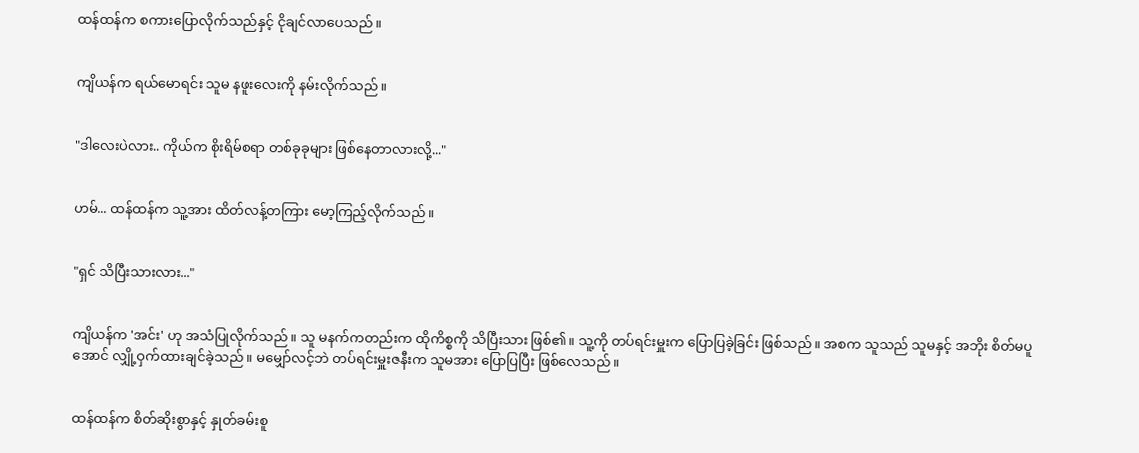ထန်ထန်က စကားပြောလိုက်သည်နှင့် ငိုချင်လာပေသည်။


ကျိယန်က ရယ်မောရင်း သူမ နဖူးလေးကို နမ်းလိုက်သည်။


"ဒါလေးပဲလား.. ကိုယ်က စိုးရိမ်စရာ တစ်ခုခုများ ဖြစ်နေတာလားလို့..."


ဟမ်... ထန်ထန်က သူ့အား ထိတ်လန့်တကြား မော့ကြည့်လိုက်သည်။


"ရှင် သိပြီးသားလား..."


ကျိယန်က 'အင်း' ဟု အသံပြုလိုက်သည်။ သူ မနက်ကတည်းက ထိုကိစ္စကို သိပြီးသား ဖြစ်၏။ သူ့ကို တပ်ရင်းမှူးက ပြောပြခဲ့ခြင်း ဖြစ်သည်။ အစက သူသည် သူမနှင့် အဘိုး စိတ်မပူအောင် လျှို့ဝှက်ထားချင်ခဲ့သည်။ မမျှော်လင့်ဘဲ တပ်ရင်းမှူးဇနီးက သူမအား ပြောပြပြီး ဖြစ်လေသည်။


ထန်ထန်က စိတ်ဆိုးစွာနှင့် နှုတ်ခမ်းစူ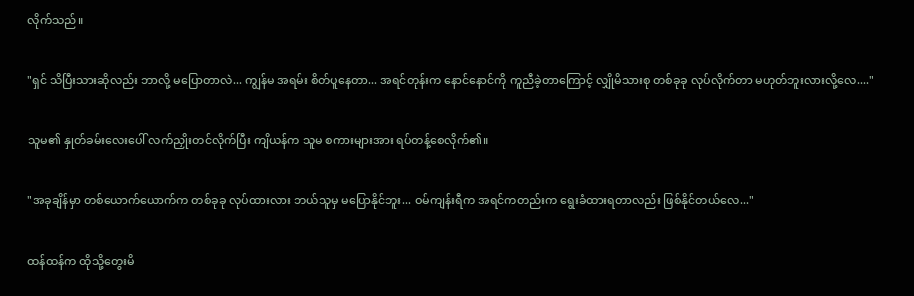လိုက်သည်။


"ရှင် သိပြီးသားဆိုလည်း ဘာလို့ မပြောတာလဲ... ကျွန်မ အရမ်း စိတ်ပူနေတာ... အရင်တုန်းက နောင်နောင်ကို ကူညီခဲ့တာကြောင့် လျှိုမိသားစု တစ်ခုခု လုပ်လိုက်တာ မဟုတ်ဘူးလားလို့လေ...."


သူမ၏ နှုတ်ခမ်းလေးပေါ် လက်ညှိုးတင်လိုက်ပြီး ကျိယန်က သူမ စကားများအား ရပ်တန့်စေလိုက်၏။


"အခုချိန်မှာ တစ်ယောက်ယောက်က တစ်ခုခု လုပ်ထားလား ဘယ်သူမှ မပြောနိုင်ဘူး... ဝမ်ကျန်းရီက အရင်ကတည်းက ရွေးခံထားရတာလည်း ဖြစ်နိုင်တယ်လေ..."


ထန်ထန်က ထိုသို့တွေးမိ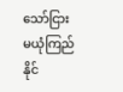သော်ငြား မယုံကြည်နိုင်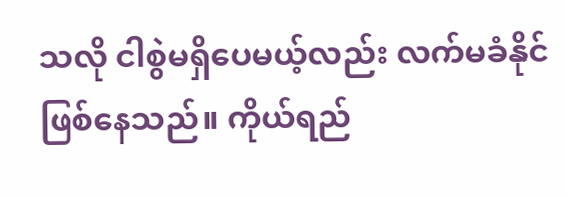သလို ငါစွဲမရှိပေမယ့်လည်း လက်မခံနိုင် ဖြစ်နေသည်။ ကိုယ်ရည်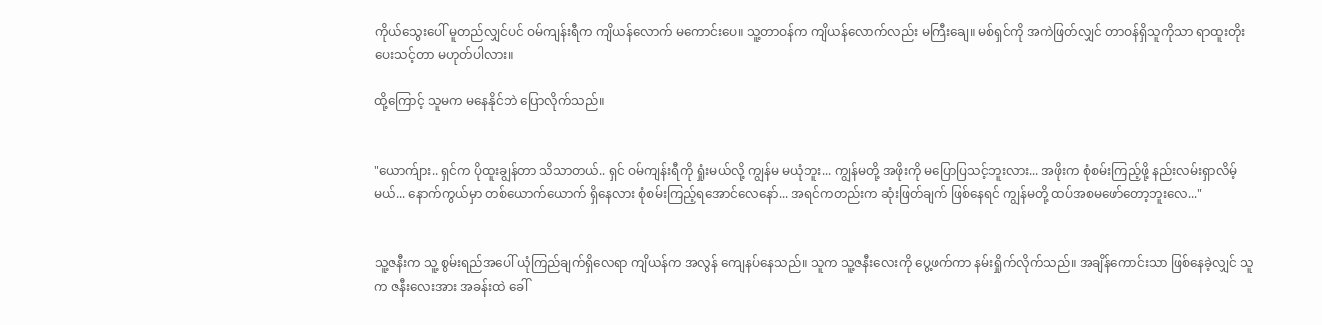ကိုယ်သွေးပေါ် မူတည်လျှင်ပင် ဝမ်ကျန်းရီက ကျိယန်လောက် မကောင်းပေ။ သူ့တာဝန်က ကျိယန်လောက်လည်း မကြီးချေ။ မစ်ရှင်ကို အကဲဖြတ်လျှင် တာဝန်ရှိသူကိုသာ ရာထူးတိုးပေးသင့်တာ မဟုတ်ပါလား။

ထို့ကြောင့် သူမက မနေနိုင်ဘဲ ပြောလိုက်သည်။


"ယောက်ျား.. ရှင်က ပိုထူးချွန်တာ သိသာတယ်.. ရှင် ဝမ်ကျန်းရီကို ရှုံးမယ်လို့ ကျွန်မ မယုံဘူး... ကျွန်မတို့ အဖိုးကို မပြောပြသင့်ဘူးလား... အဖိုးက စုံစမ်းကြည့်ဖို့ နည်းလမ်းရှာလိမ့်မယ်... နောက်ကွယ်မှာ တစ်ယောက်ယောက် ရှိနေလား စုံစမ်းကြည့်ရအောင်လေနော်... အရင်ကတည်းက ဆုံးဖြတ်ချက် ဖြစ်နေရင် ကျွန်မတို့ ထပ်အစမဖော်တော့ဘူးလေ..."


သူ့ဇနီးက သူ့ စွမ်းရည်အပေါ် ယုံကြည်ချက်ရှိလေရာ ကျိယန်က အလွန် ကျေနပ်နေသည်။ သူက သူ့ဇနီးလေးကို ပွေ့ဖက်ကာ နမ်းရှိုက်လိုက်သည်။ အချိန်ကောင်းသာ ဖြစ်နေခဲ့လျှင် သူက ဇနီးလေးအား အခန်းထဲ ခေါ်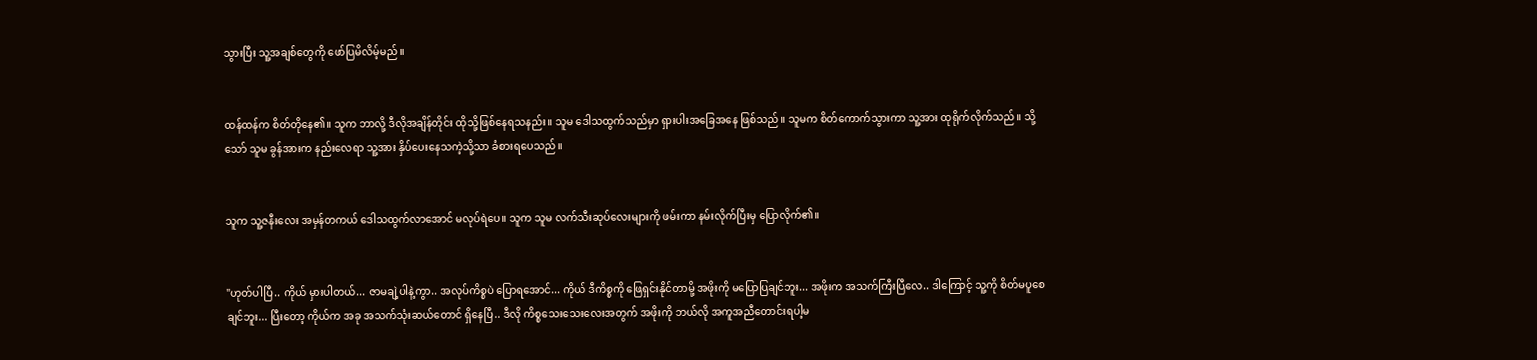သွားပြီး သူ့အချစ်တွေကို ဖော်ပြမိလိမ့်မည်။


ထန်ထန်က စိတ်တိုနေ၏။ သူက ဘာလို့ ဒီလိုအချိန်တိုင်း ထိုသို့ဖြစ်နေရသနည်း။ သူမ ဒေါသထွက်သည်မှာ ရှားပါးအခြေအနေ ဖြစ်သည်။ သူမက စိတ်ကောက်သွားကာ သူ့အား ထုရိုက်လိုက်သည်။ သို့သော် သူမ ခွန်အားက နည်းလေရာ သူ့အား နှိပ်ပေးနေသကဲ့သို့သာ ခံစားရပေသည်။


သူက သူ့ဇနီးလေး အမှန်တကယ် ဒေါသထွက်လာအောင် မလုပ်ရဲပေ။ သူက သူမ လက်သီးဆုပ်လေးများကို ဖမ်းကာ နမ်းလိုက်ပြီးမှ ပြောလိုက်၏။


"ဟုတ်ပါပြီ.. ကိုယ် မှားပါတယ်... ဇာမချဲ့ပါနဲ့ကွာ.. အလုပ်ကိစ္စပဲ ပြောရအောင်... ကိုယ် ဒီကိစ္စကို ဖြေရှင်းနိုင်တာမို့ အဖိုးကို မပြောပြချင်ဘူး... အဖိုးက အသက်ကြီးပြီလေ.. ဒါကြောင့် သူ့ကို စိတ်မပူစေချင်ဘူး... ပြီးတော့ ကိုယ်က အခု အသက်သုံးဆယ်တောင် ရှိနေပြီ.. ဒီလို ကိစ္စသေးသေးလေးအတွက် အဖိုးကို ဘယ်လို အကူအညီတောင်းရပါ့မ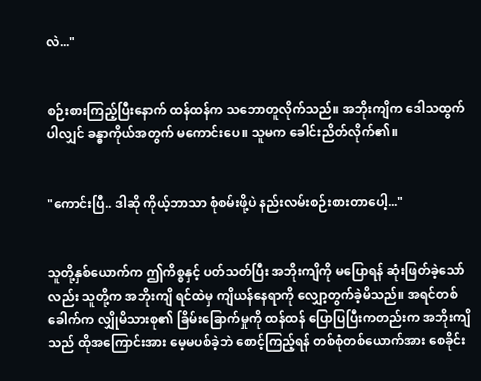လဲ..."


စဉ်းစားကြည့်ပြီးနောက် ထန်ထန်က သဘောတူလိုက်သည်။ အဘိုးကျိက ဒေါသထွက်ပါလျှင် ခန္ဓာကိုယ်အတွက် မကောင်းပေ။ သူမက ခေါင်းညိတ်လိုက်၏။


"ကောင်းပြီ.. ဒါဆို ကိုယ့်ဘာသာ စုံစမ်းဖို့ပဲ နည်းလမ်းစဉ်းစားတာပေါ့..."


သူတို့နှစ်ယောက်က ဤကိစ္စနှင့် ပတ်သတ်ပြီး အဘိုးကျိကို မပြောရန် ဆုံးဖြတ်ခဲ့သော်လည်း သူတို့က အဘိုးကျိ ရင်ထဲမှ ကျိယန်နေရာကို လျှော့တွက်ခဲ့မိသည်။ အရင်တစ်ခေါက်က လျှိုမိသားစု၏ ခြိမ်းခြောက်မှုကို ထန်ထန် ပြောပြပြီးကတည်းက အဘိုးကျိသည် ထိုအကြောင်းအား မေ့မပစ်ခဲ့ဘဲ စောင့်ကြည့်ရန် တစ်စုံတစ်ယောက်အား စေခိုင်း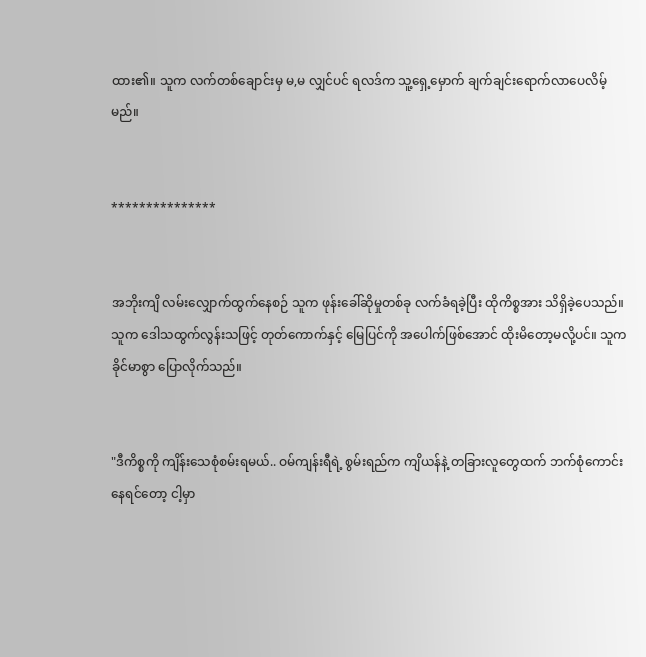ထား၏။ သူက လက်တစ်ချောင်းမှ မ,မ လျှင်ပင် ရလဒ်က သူ့ရှေ့မှောက် ချက်ချင်းရောက်လာပေလိမ့်မည်။


***************


အဘိုးကျိ လမ်းလျှောက်ထွက်နေစဉ် သူက ဖုန်းခေါ်ဆိုမှုတစ်ခု လက်ခံရခဲ့ပြီး ထိုကိစ္စအား သိရှိခဲ့ပေသည်။ သူက ဒေါသထွက်လွန်းသဖြင့် တုတ်ကောက်နှင့် မြေပြင်ကို အပေါက်ဖြစ်အောင် ထိုးမိတော့မလို့ပင်။ သူက ခိုင်မာစွာ ပြောလိုက်သည်။


"ဒီကိစ္စကို ကျိန်းသေစုံစမ်းရမယ်.. ဝမ်ကျန်းရီရဲ့ စွမ်းရည်က ကျိယန်နဲ့ တခြားလူတွေထက် ဘက်စုံကောင်းနေရင်တော့ ငါ့မှာ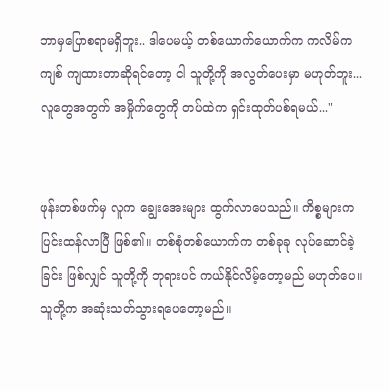ဘာမှပြောစရာမရှိဘူး.. ဒါပေမယ့် တစ်ယောက်ယောက်က ကလိမ်ကကျစ် ကျထားတာဆိုရင်တော့ ငါ သူတို့ကို အလွတ်ပေးမှာ မဟုတ်ဘူး... လူတွေအတွက် အမှိုက်တွေကို တပ်ထဲက ရှင်းထုတ်ပစ်ရမယ်..."


ဖုန်းတစ်ဖက်မှ လူက ချွေးအေးများ ထွက်လာပေသည်။ ကိစ္စများက ပြင်းထန်လာပြီ ဖြစ်၏။ တစ်စုံတစ်ယောက်က တစ်ခုခု လုပ်ဆောင်ခဲ့ခြင်း ဖြစ်လျှင် သူတို့ကို ဘုရားပင် ကယ်နိုင်လိမ့်တော့မည် မဟုတ်ပေ။ သူတို့က အဆုံးသတ်သွားရပေတော့မည်။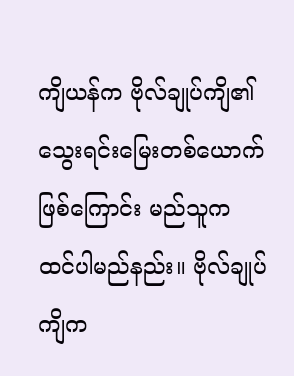ကျိယန်က ဗိုလ်ချုပ်ကျိ၏ သွေးရင်းမြေးတစ်ယောက် ဖြစ်ကြောင်း မည်သူက ထင်ပါမည်နည်း။ ဗိုလ်ချုပ်ကျိက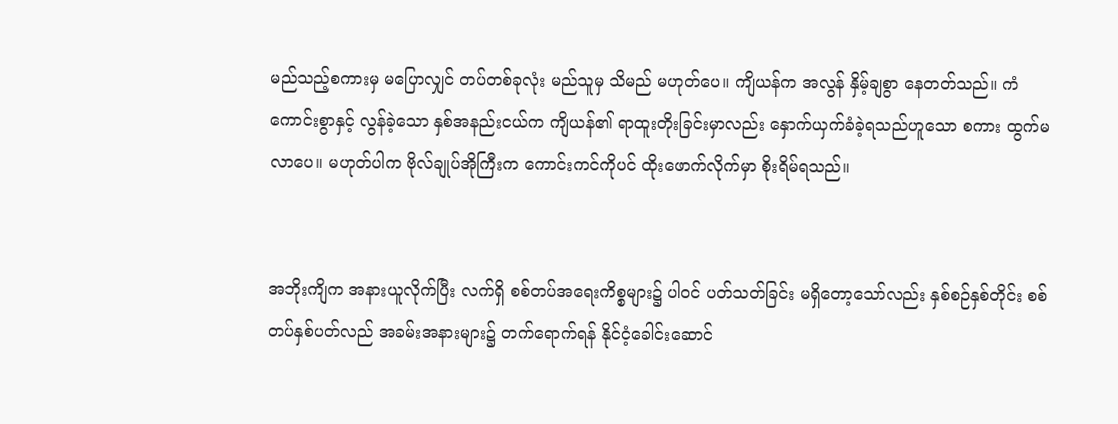မည်သည့်စကားမှ မပြောလျှင် တပ်တစ်ခုလုံး မည်သူမှ သိမည် မဟုတ်ပေ။ ကျိယန်က အလွန် နှိမ့်ချစွာ နေတတ်သည်။ ကံကောင်းစွာနှင့် လွန်ခဲ့သော နှစ်အနည်းငယ်က ကျိယန်၏ ရာထူးတိုးခြင်းမှာလည်း နှောက်ယှက်ခံခဲ့ရသည်ဟူသော စကား ထွက်မလာပေ။ မဟုတ်ပါက ဗိုလ်ချုပ်အိုကြီးက ကောင်းကင်ကိုပင် ထိုးဖောက်လိုက်မှာ စိုးရိမ်ရသည်။


အဘိုးကျိက အနားယူလိုက်ပြီး လက်ရှိ စစ်တပ်အရေးကိစ္စများ၌ ပါဝင် ပတ်သတ်ခြင်း မရှိတော့သော်လည်း နှစ်စဉ်နှစ်တိုင်း စစ်တပ်နှစ်ပတ်လည် အခမ်းအနားများ၌ တက်ရောက်ရန် နိုင်ငံ့ခေါင်းဆောင်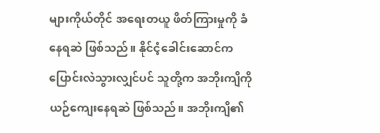များကိုယ်တိုင် အရေးတယူ ဖိတ်ကြားမှုကို ခံနေရဆဲ ဖြစ်သည်။ နိုင်ငံ့ခေါင်းဆောင်က ပြောင်းလဲသွားလျှင်ပင် သူတို့က အဘိုးကျိကို ယဉ်ကျေးနေရဆဲ ဖြစ်သည်။ အဘိုးကျိ၏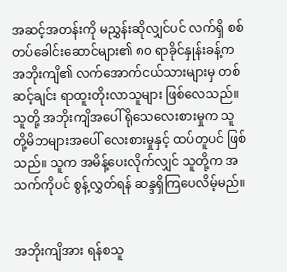အဆင့်အတန်းကို မညွှန်းဆိုလျှင်ပင် လက်ရှိ စစ်တပ်ခေါင်းဆောင်များ၏ ၈၀ ရာခိုင်နှုန်းခန့်က အဘိုးကျိ၏ လက်အောက်ငယ်သားများမှ တစ်ဆင့်ချင်း ရာထူးတိုးလာသူများ ဖြစ်လေသည်။ သူတို့ အဘိုးကျိအပေါ် ရိုသေလေးစားမှုက သူတို့မိဘများအပေါ် လေးစားမှုနှင့် ထပ်တူပင် ဖြစ်သည်။ သူက အမိန့်ပေးလိုက်လျှင် သူတို့က အသက်ကိုပင် စွန့်လွှတ်ရန် ဆန္ဒရှိကြပေလိမ့်မည်။


အဘိုးကျိအား ရန်စသူ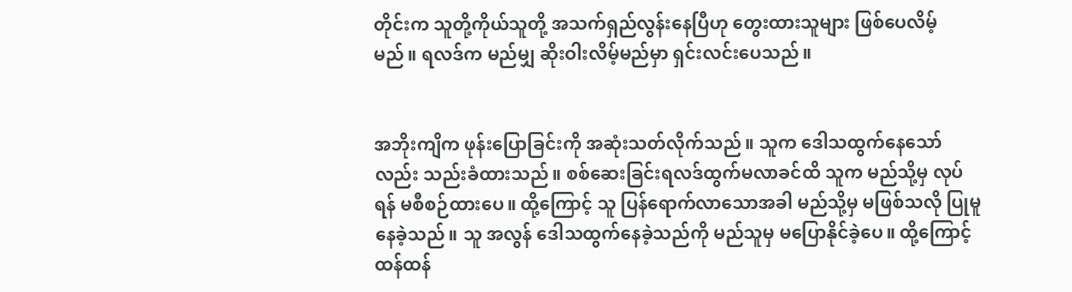တိုင်းက သူတို့ကိုယ်သူတို့ အသက်ရှည်လွန်းနေပြီဟု တွေးထားသူများ ဖြစ်ပေလိမ့်မည်။ ရလဒ်က မည်မျှ ဆိုးဝါးလိမ့်မည်မှာ ရှင်းလင်းပေသည်။


အဘိုးကျိက ဖုန်းပြောခြင်းကို အဆုံးသတ်လိုက်သည်။ သူက ဒေါသထွက်နေသော်လည်း သည်းခံထားသည်။ စစ်ဆေးခြင်းရလဒ်ထွက်မလာခင်ထိ သူက မည်သို့မှ လုပ်ရန် မစီစဉ်ထားပေ။ ထို့ကြောင့် သူ ပြန်ရောက်လာသောအခါ မည်သို့မှ မဖြစ်သလို ပြုမူနေခဲ့သည်။ သူ အလွန် ဒေါသထွက်နေခဲ့သည်ကို မည်သူမှ မပြောနိုင်ခဲ့ပေ။ ထို့ကြောင့် ထန်ထန်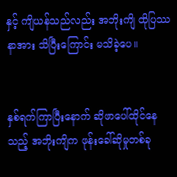နှင့် ကျိယန်သည်လည်း အဘိုးကျိ ထိုပြဿနာအား သိပြီးကြောင်း မသိခဲ့ပေ။


နှစ်ရက်ကြာပြီးနောက် ဆိုဖာပေါ်ထိုင်နေသည့် အဘိုးကျိက ဖုန်းခေါ်ဆိုမှုတစ်ခု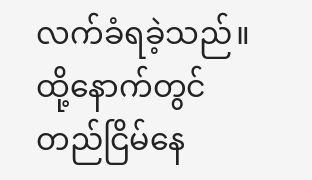လက်ခံရခဲ့သည်။ ထို့နောက်တွင် တည်ငြိမ်နေ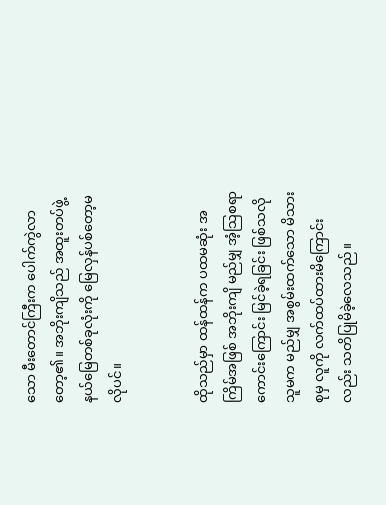သော မီးတောင်ကြီးက ပေါက်ကွဲလာတော့၏။ အဘိုးကျိသည် အထူးတပ်ဖွဲ့နယ်မြေတစ်ခုလုံးကို မြေလှန်ပစ်တော့မလိုပင်။


ထိုသည်မှာ ထန်ထန်က ပထမဆုံး အကြိမ်အဖြစ် အဘိုးကျိ မည်မျှ အံ့သြစရာကောင်းကြောင်း မြင်ခဲ့ရခြင်း ဖြစ်သလို သူမက မည်မျှ အစွမ်းထက်သော မိသားစုမှ လူကို လက်ထပ်ထားမိကြောင်းလည်း သတိပြုမိခဲ့လေသည်။